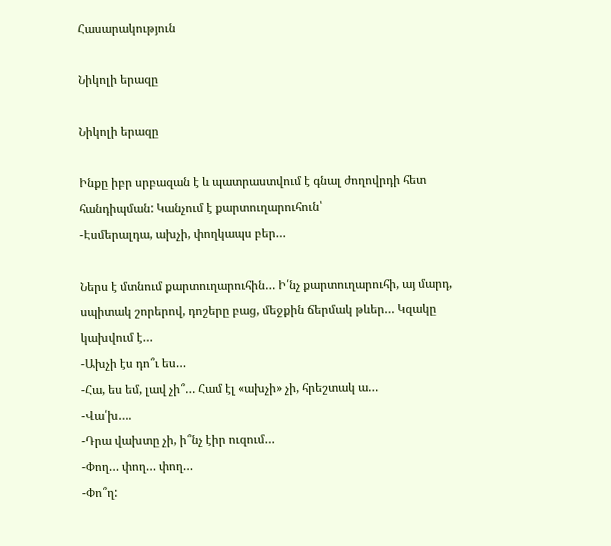Հասարակություն

Նիկոլի երազը

Նիկոլի երազը

Ինքը իբր սրբազան է և պատրաստվում է գնալ ժողովրդի հետ հանդիպման: Կանչում է քարտուղարուհուն՝
-Էսմերալդա, ախչի, փողկապս բեր…

Ներս է մտնում քարտուղարուհին… Ի՛նչ քարտուղարուհի, այ մարդ, սպիտակ շորերով, դոշերը բաց, մեջքին ճերմակ թևեր… Կզակը կախվում է…
-Ախչի էս դո՞ւ ես…
-Հա, ես եմ, լավ չի՞… Համ էլ «ախչի» չի, հրեշտակ ա…
-Վա՛խ….
-Դրա վախտը չի, ի՞նչ էիր ուզում…
-Փող… փող… փող…
-Փո՞ղ: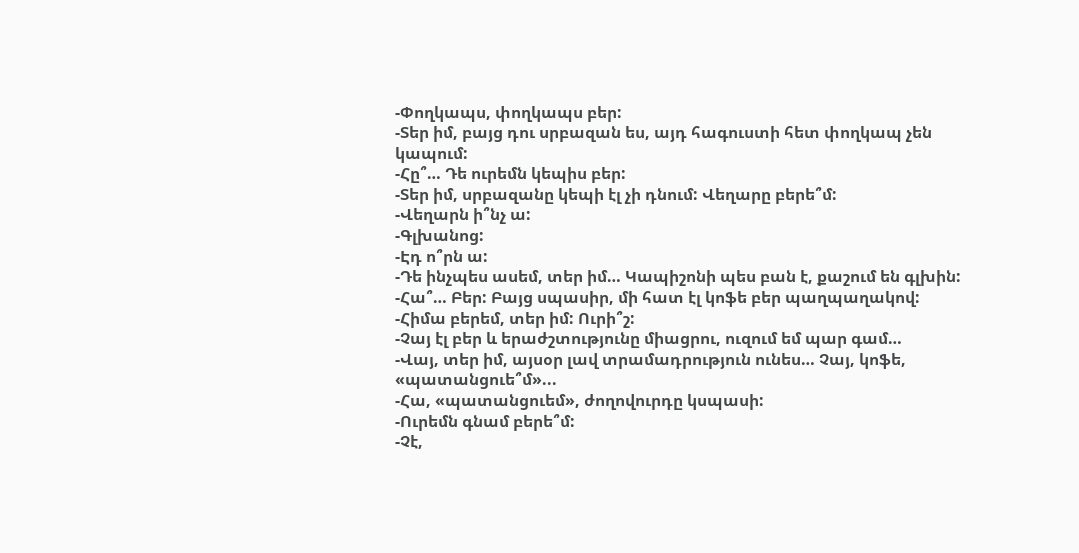-Փողկապս, փողկապս բեր:
-Տեր իմ, բայց դու սրբազան ես, այդ հագուստի հետ փողկապ չեն կապում:
-Հը՞… Դե ուրեմն կեպիս բեր:
-Տեր իմ, սրբազանը կեպի էլ չի դնում: Վեղարը բերե՞մ:
-Վեղարն ի՞նչ ա:
-Գլխանոց:
-Էդ ո՞րն ա:
-Դե ինչպես ասեմ, տեր իմ… Կապիշոնի պես բան է, քաշում են գլխին:
-Հա՞… Բեր: Բայց սպասիր, մի հատ էլ կոֆե բեր պաղպաղակով:
-Հիմա բերեմ, տեր իմ: Ուրի՞շ:
-Չայ էլ բեր և երաժշտությունը միացրու, ուզում եմ պար գամ…
-Վայ, տեր իմ, այսօր լավ տրամադրություն ունես… Չայ, կոֆե, «պատանցուե՞մ»...
-Հա, «պատանցուեմ», ժողովուրդը կսպասի:
-Ուրեմն գնամ բերե՞մ:
-Չէ,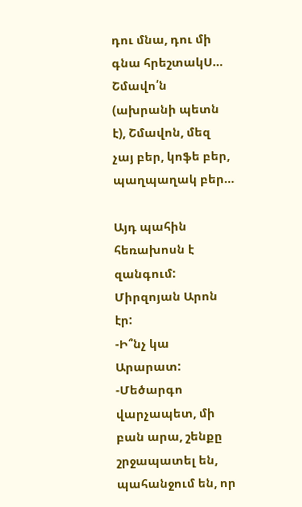դու մնա, դու մի գնա հրեշտակՍ… Շմավո՛ն (ախրանի պետն է), Շմավոն, մեզ չայ բեր, կոֆե բեր, պաղպաղակ բեր…

Այդ պահին հեռախոսն է զանգում: Միրզոյան Արոն էր:
-Ի՞նչ կա Արարատ:
-Մեծարգո վարչապետ, մի բան արա, շենքը շրջապատել են, պահանջում են, որ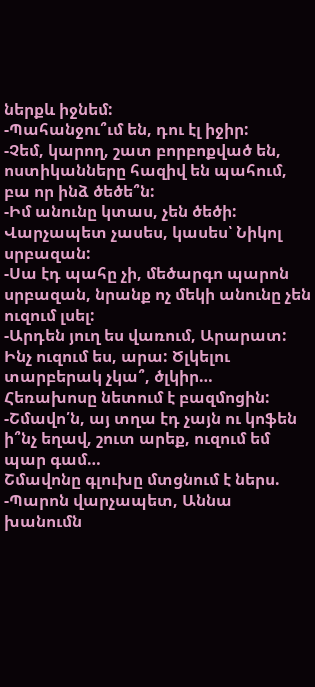ներքև իջնեմ:
-Պահանջու՞ւմ են, դու էլ իջիր:
-Չեմ, կարող, շատ բորբոքված են, ոստիկանները հազիվ են պահում, բա որ ինձ ծեծե՞ն:
-Իմ անունը կտաս, չեն ծեծի: Վարչապետ չասես, կասես՝ Նիկոլ սրբազան:
-Սա էդ պահը չի, մեծարգո պարոն սրբազան, նրանք ոչ մեկի անունը չեն ուզում լսել:
-Արդեն յուղ ես վառում, Արարատ: Ինչ ուզում ես, արա: Ծլկելու տարբերակ չկա՞, ծլկիր…
Հեռախոսը նետում է բազմոցին:
-Շմավո՛ն, այ տղա էդ չայն ու կոֆեն ի՞նչ եղավ, շուտ արեք, ուզում եմ պար գամ…
Շմավոնը գլուխը մտցնում է ներս.
-Պարոն վարչապետ, Աննա խանումն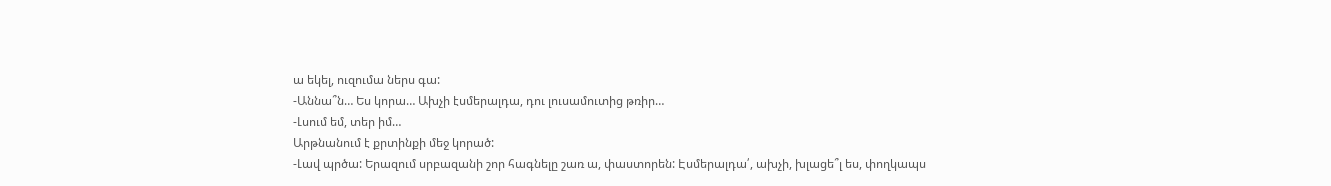ա եկել, ուզումա ներս գա:
-Աննա՞ն… Ես կորա… Ախչի էսմերալդա, դու լուսամուտից թռիր…
-Լսում եմ, տեր իմ…
Արթնանում է քրտինքի մեջ կորած:
-Լավ պրծա: Երազում սրբազանի շոր հագնելը շառ ա, փաստորեն: Էսմերալդա՛, ախչի, խլացե՞լ ես, փողկապս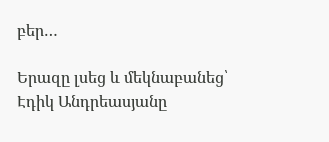բեր…

Երազը լսեց և մեկնաբանեց՝
Էդիկ Անդրեասյանը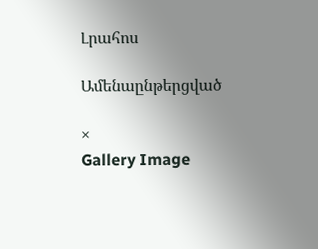Լրահոս

Ամենաընթերցված

×
Gallery Image